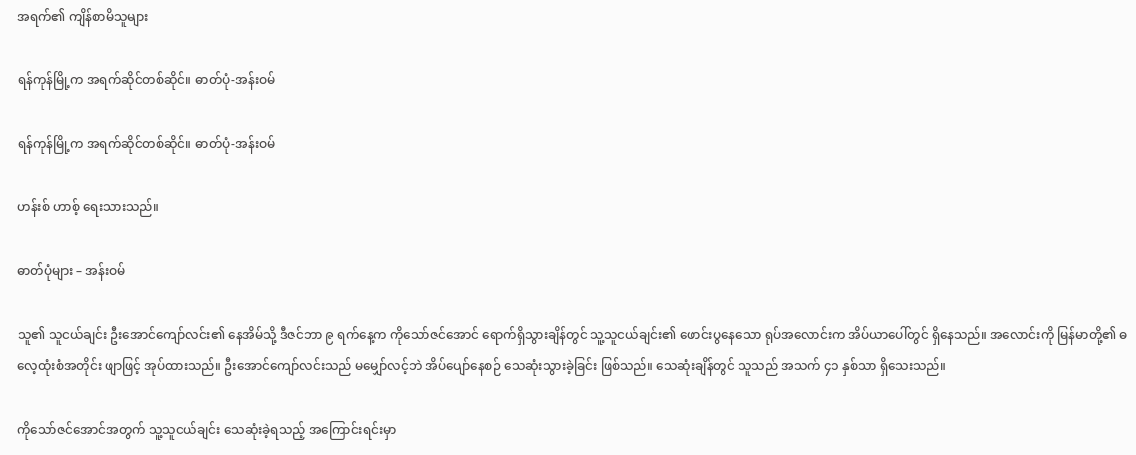အရက်၏ ကျိန်စာမိသူများ

ရန်ကုန်မြို့က အရက်ဆိုင်တစ်ဆိုင်။ ဓာတ်ပုံ-အန်းဝမ်

ရန်ကုန်မြို့က အရက်ဆိုင်တစ်ဆိုင်။ ဓာတ်ပုံ-အန်းဝမ်

ဟန်းစ် ဟာစ့် ရေးသားသည်။

ဓာတ်ပုံများ – အန်းဝမ်

သူ၏ သူငယ်ချင်း ဦးအောင်ကျော်လင်း၏ နေအိမ်သို့ ဒီဇင်ဘာ ၉ ရက်နေ့က ကိုသော်ဇင်အောင် ရောက်ရှိသွားချိန်တွင် သူ့သူငယ်ချင်း၏ ဖောင်းပွနေသော ရုပ်အလောင်းက အိပ်ယာပေါ်တွင် ရှိနေသည်။ အလောင်းကို မြန်မာတို့၏ ဓလေ့ထုံးစံအတိုင်း ဖျာဖြင့် အုပ်ထားသည်။ ဦးအောင်ကျော်လင်းသည် မမျှော်လင့်ဘဲ အိပ်ပျော်နေစဉ် သေဆုံးသွားခဲ့ခြင်း ဖြစ်သည်။ သေဆုံးချိန်တွင် သူသည် အသက် ၄၁ နှစ်သာ ရှိသေးသည်။

ကိုသော်ဇင်အောင်အတွက် သူ့သူငယ်ချင်း သေဆုံးခဲ့ရသည့် အကြောင်းရင်းမှာ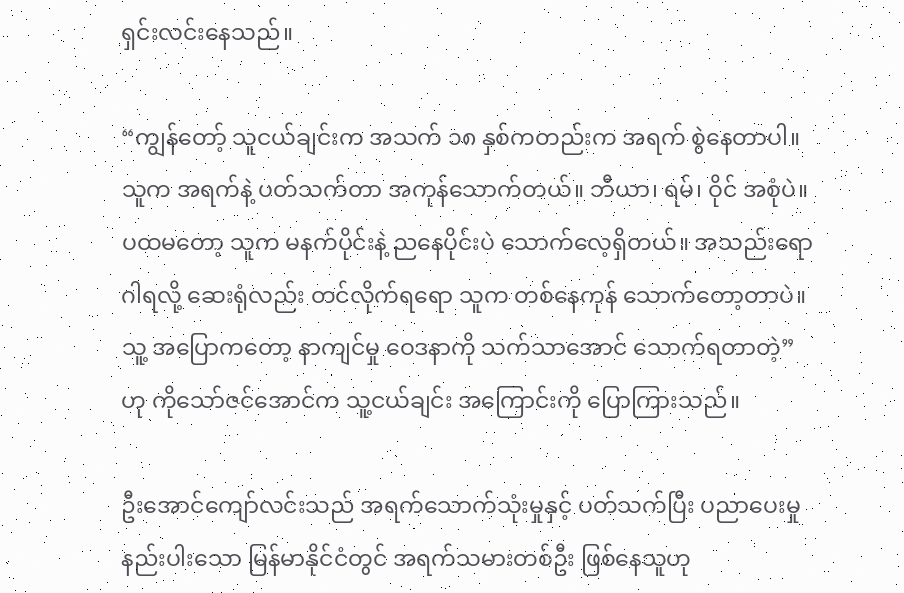ရှင်းလင်းနေသည်။

“ကျွန်တော့် သူငယ်ချင်းက အသက် ၁၈ နှစ်ကတည်းက အရက် စွဲနေတာပါ။ သူက အရက်နဲ့ ပတ်သက်တာ အကုန်သောက်တယ်။ ဘီယာ၊ ရမ်၊ ဝိုင် အစုံပဲ။ ပထမတော့ သူက မနက်ပိုင်းနဲ့ ညနေပိုင်းပဲ သောက်လေ့ရှိတယ်။ အသည်းရောဂါရလို့ ဆေးရုံလည်း တင်လိုက်ရရော သူက တစ်နေကုန် သောက်တော့တာပဲ။ သူ့ အပြောကတော့ နာကျင်မှု ဝေဒနာကို သက်သာအောင် သောက်ရတာတဲ့” ဟု ကိုသော်ဇင်အောင်က သူ့ငယ်ချင်း အကြောင်းကို ပြောကြားသည်။

ဦးအောင်ကျော်လင်းသည် အရက်သောက်သုံးမှုနှင့် ပတ်သက်ပြီး ပညာပေးမှု နည်းပါးသော မြန်မာနိုင်ငံတွင် အရက်သမားတစ်ဦး ဖြစ်နေသူဟု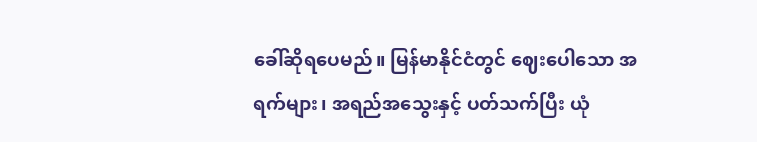ခေါ်ဆိုရပေမည်။ မြန်မာနိုင်ငံတွင် ဈေးပေါသော အရက်များ၊ အရည်အသွေးနှင့် ပတ်သက်ပြီး ယုံ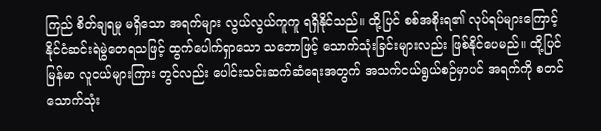ကြည် စိတ်ချရမှု မရှိသော အရက်များ လွယ်လွယ်ကူကူ ရရှိနိုင်သည်။ ထို့ပြင် စစ်အစိုးရ၏ လုပ်ရပ်များကြောင့် နိုင်ငံဆင်းရဲမွဲတေရသဖြင့် ထွက်ပေါက်ရှာသော သဘောဖြင့် သောက်သုံးခြင်းများလည်း ဖြစ်နိုင်ပေမည်။ ထို့ပြင် မြန်မာ လူငယ်များကြား တွင်လည်း ပေါင်းသင်းဆက်ဆံရေးအတွက် အသက်ငယ်ရွယ်စဉ်မှာပင် အရက်ကို စတင်သောက်သုံး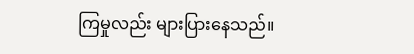ကြမှုလည်း များပြားနေသည်။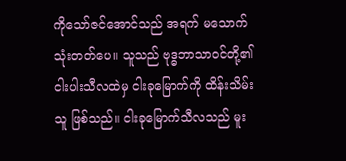ကိုသော်ဇင်အောင်သည် အရက် မသောက်သုံးတတ်ပေ။ သူသည် ဗုဒ္ဓဘာသာဝင်တို့၏ ငါးပါးသီလထဲမှ ငါးခုမြောက်ကို ထိန်းသိမ်းသူ ဖြစ်သည်။ ငါးခုမြောက်သီလသည် မူး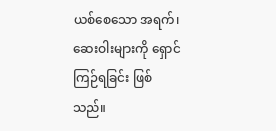ယစ်စေသော အရက်၊ ဆေးဝါးများကို ရှောင်ကြဉ်ရခြင်း ဖြစ်သည်။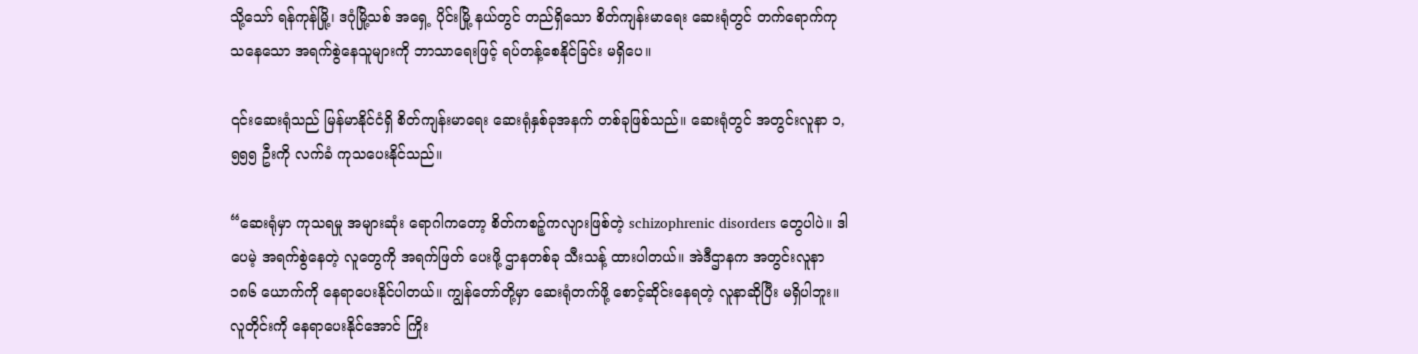သို့သော် ရန်ကုန်မြို့၊ ဒဂုံမြို့သစ် အရှေ့ ပိုင်းမြို့ နယ်တွင် တည်ရှိသော စိတ်ကျန်းမာရေး ဆေးရုံတွင် တက်ရောက်ကုသနေသော အရက်စွဲနေသူများကို ဘာသာရေးဖြင့် ရပ်တန့်စေနိုင်ခြင်း မရှိပေ။

၎င်းဆေးရုံသည် မြန်မာနိုင်ငံရှိ စိတ်ကျန်းမာရေး ဆေးရုံနှစ်ခုအနက် တစ်ခုဖြစ်သည်။ ဆေးရုံတွင် အတွင်းလူနာ ၁,၅၅၅ ဦးကို လက်ခံ ကုသပေးနိုင်သည်။

“ဆေးရုံမှာ ကုသရမှု အများဆုံး ရောဂါကတော့ စိတ်ကစဉ့်ကလျားဖြစ်တဲ့ schizophrenic disorders တွေပါပဲ။ ဒါပေမဲ့ အရက်စွဲနေတဲ့ လူတွေကို အရက်ဖြတ် ပေးဖို့ ဌာနတစ်ခု သီးသန့် ထားပါတယ်။ အဲဒီဌာနက အတွင်းလူနာ ၁၈၆ ယောက်ကို နေရာပေးနိုင်ပါတယ်။ ကျွန်တော်တို့မှာ ဆေးရုံတက်ဖို့ စောင့်ဆိုင်းနေရတဲ့ လူနာဆိုပြီး မရှိပါဘူး။ လူတိုင်းကို နေရာပေးနိုင်အောင် ကြိုး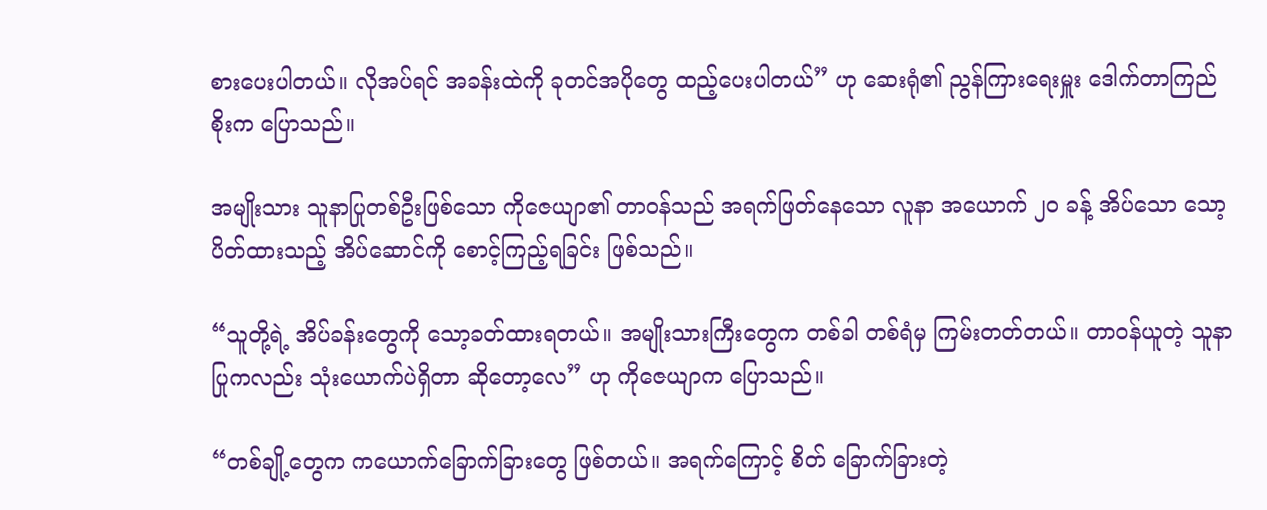စားပေးပါတယ်။ လိုအပ်ရင် အခန်းထဲကို ခုတင်အပိုတွေ ထည့်ပေးပါတယ်” ဟု ဆေးရုံ၏ ညွန်ကြားရေးမှူး ဒေါက်တာကြည်စိုးက ပြောသည်။

အမျိုးသား သူနာပြုတစ်ဦးဖြစ်သော ကိုဇေယျာ၏ တာဝန်သည် အရက်ဖြတ်နေသော လူနာ အယောက် ၂၀ ခန့် အိပ်သော သော့ပိတ်ထားသည့် အိပ်ဆောင်ကို စောင့်ကြည့်ရခြင်း ဖြစ်သည်။

“သူတို့ရဲ့ အိပ်ခန်းတွေကို သော့ခတ်ထားရတယ်။ အမျိုးသားကြီးတွေက တစ်ခါ တစ်ရံမှ ကြမ်းတတ်တယ်။ တာဝန်ယူတဲ့ သူနာပြုကလည်း သုံးယောက်ပဲရှိတာ ဆိုတော့လေ” ဟု ကိုဇေယျာက ပြောသည်။

“တစ်ချို့တွေက ကယောက်ခြောက်ခြားတွေ ဖြစ်တယ်။ အရက်ကြောင့် စိတ် ခြောက်ခြားတဲ့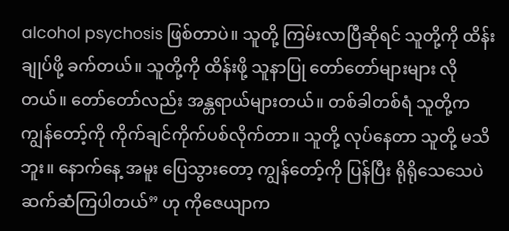alcohol psychosis ဖြစ်တာပဲ။ သူတို့ ကြမ်းလာပြီဆိုရင် သူတို့ကို ထိန်းချုပ်ဖို့ ခက်တယ်။ သူတို့ကို ထိန်းဖို့ သူနာပြု တော်တော်များများ လိုတယ်။ တော်တော်လည်း အန္တရာယ်များတယ်။ တစ်ခါတစ်ရံ သူတို့က ကျွန်တော့်ကို ကိုက်ချင်ကိုက်ပစ်လိုက်တာ။ သူတို့ လုပ်နေတာ သူတို့ မသိဘူး။ နောက်နေ့ အမူး ပြေသွားတော့ ကျွန်တော့်ကို ပြန်ပြီး ရိုရိုသေသေပဲ ဆက်ဆံကြပါတယ်” ဟု ကိုဇေယျာက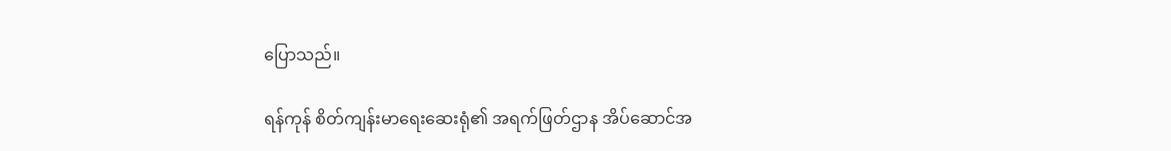ပြောသည်။

ရန်ကုန် စိတ်ကျန်းမာရေးဆေးရုံ၏ အရက်ဖြတ်ဌာန အိပ်ဆောင်အ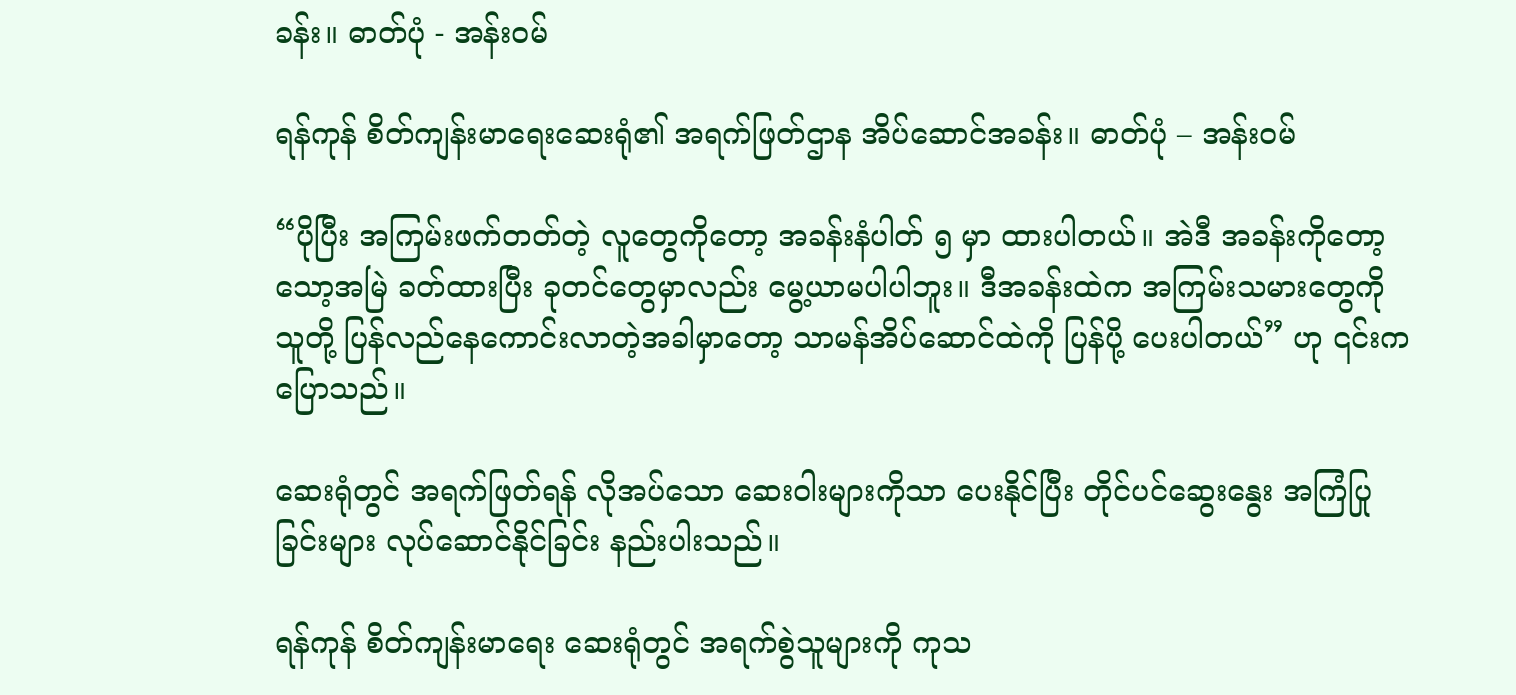ခန်း။ ဓာတ်ပုံ - အန်းဝမ်

ရန်ကုန် စိတ်ကျန်းမာရေးဆေးရုံ၏ အရက်ဖြတ်ဌာန အိပ်ဆောင်အခန်း။ ဓာတ်ပုံ – အန်းဝမ်

“ပိုပြီး အကြမ်းဖက်တတ်တဲ့ လူတွေကိုတော့ အခန်းနံပါတ် ၅ မှာ ထားပါတယ်။ အဲဒီ အခန်းကိုတော့ သော့အမြဲ ခတ်ထားပြီး ခုတင်တွေမှာလည်း မွေ့ယာမပါပါဘူး။ ဒီအခန်းထဲက အကြမ်းသမားတွေကို သူတို့ ပြန်လည်နေကောင်းလာတဲ့အခါမှာတော့ သာမန်အိပ်ဆောင်ထဲကို ပြန်ပို့ ပေးပါတယ်” ဟု ၎င်းကပြောသည်။

ဆေးရုံတွင် အရက်ဖြတ်ရန် လိုအပ်သော ဆေးဝါးများကိုသာ ပေးနိုင်ပြီး တိုင်ပင်ဆွေးနွေး အကြံပြုခြင်းများ လုပ်ဆောင်နိုင်ခြင်း နည်းပါးသည်။

ရန်ကုန် စိတ်ကျန်းမာရေး ဆေးရုံတွင် အရက်စွဲသူများကို ကုသ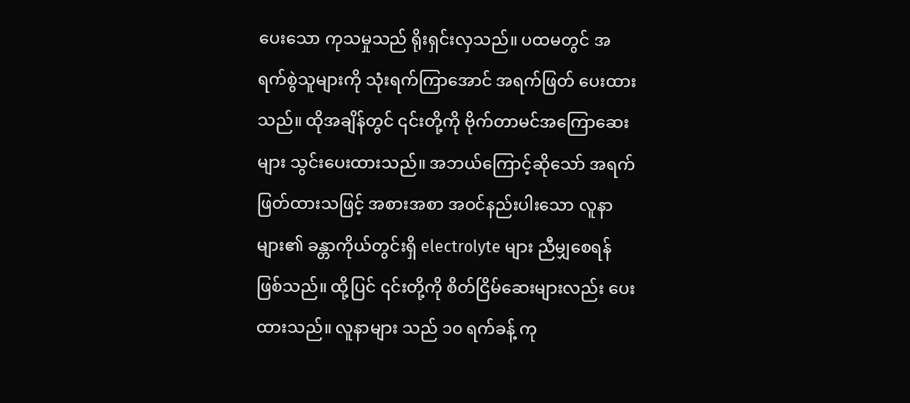ပေးသော ကုသမှုသည် ရိုးရှင်းလှသည်။ ပထမတွင် အရက်စွဲသူများကို သုံးရက်ကြာအောင် အရက်ဖြတ် ပေးထားသည်။ ထိုအချိန်တွင် ၎င်းတို့ကို ဗိုက်တာမင်အကြောဆေးများ သွင်းပေးထားသည်။ အဘယ်ကြောင့်ဆိုသော် အရက်ဖြတ်ထားသဖြင့် အစားအစာ အဝင်နည်းပါးသော လူနာများ၏ ခန္တာကိုယ်တွင်းရှိ electrolyte များ ညီမျှစေရန် ဖြစ်သည်။ ထို့ပြင် ၎င်းတို့ကို စိတ်ငြိမ်ဆေးများလည်း ပေးထားသည်။ လူနာများ သည် ၁၀ ရက်ခန့် ကု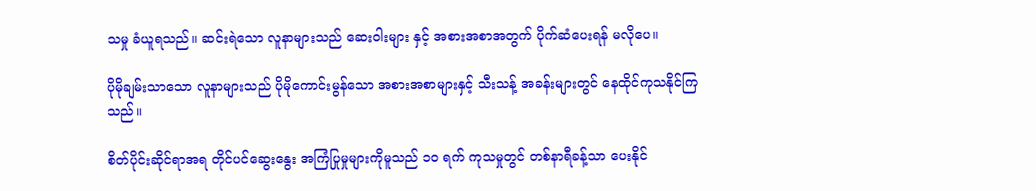သမှု ခံယူရသည်။ ဆင်းရဲသော လူနာများသည် ဆေးဝါးများ နှင့် အစားအစာအတွက် ပိုက်ဆံပေးရန် မလိုပေ။

ပိုမိုချမ်းသာသော လူနာများသည် ပိုမိုကောင်းမွန်သော အစားအစာများနှင့် သီးသန့် အခန်းများတွင် နေထိုင်ကုသနိုင်ကြသည်။

စိတ်ပိုင်းဆိုင်ရာအရ တိုင်ပင်ဆွေးနွေး အကြံပြုမှုများကိုမူသည် ၁၀ ရက် ကုသမှုတွင် တစ်နာရီခန့်သာ ပေးနိုင်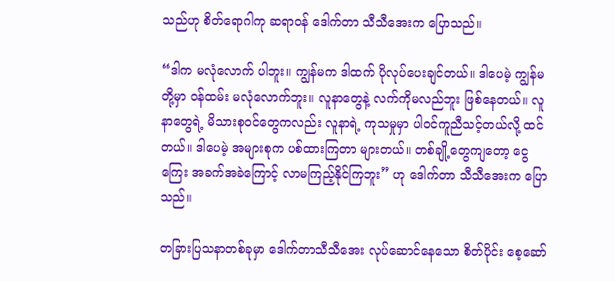သည်ဟု စိတ်ရောဂါကု ဆရာဝန် ဒေါက်တာ သီသီအေးက ပြောသည်။

“ဒါက မလုံလောက် ပါဘူး။ ကျွန်မက ဒါထက် ပိုလုပ်ပေးချင်တယ်။ ဒါပေမဲ့ ကျွန်မတို့မှာ ဝန်ထမ်း မလုံလောက်ဘူး။ လူနာတွေနဲ့ လက်ကိုမလည်ဘူး ဖြစ်နေတယ်။ လူနာတွေရဲ့ မိသားစုဝင်တွေကလည်း လူနာရဲ့ ကုသမှုမှာ ပါဝင်ကူညီသင့်တယ်လို့ ထင်တယ်။ ဒါပေမဲ့ အများစုက ပစ်ထားကြတာ များတယ်။ တစ်ချို့တွေကျတော့ ငွေကြေး အခက်အခဲကြောင့် လာမကြည့်နိုင်ကြဘူး” ဟု ဒေါက်တာ သီသီအေးက ပြောသည်။

တခြားပြသနာတစ်ခုမှာ ဒေါက်တာသီသီအေး လုပ်ဆောင်နေသော စိတ်ပိုင်း စေ့ဆော်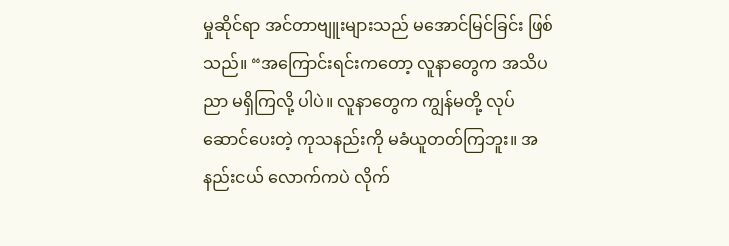မှုဆိုင်ရာ အင်တာဗျူးများသည် မအောင်မြင်ခြင်း ဖြစ်သည်။ “အကြောင်းရင်းကတော့ လူနာတွေက အသိပညာ မရှိကြလို့ ပါပဲ။ လူနာတွေက ကျွန်မတို့ လုပ်ဆောင်ပေးတဲ့ ကုသနည်းကို မခံယူတတ်ကြဘူး။ အနည်းငယ် လောက်ကပဲ လိုက်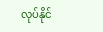လုပ်နိုင်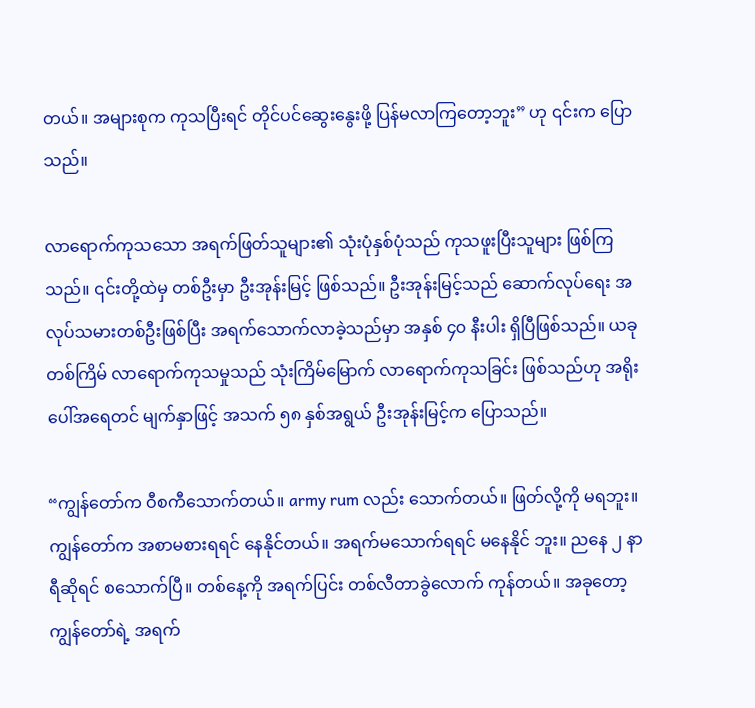တယ်။ အများစုက ကုသပြီးရင် တိုင်ပင်ဆွေးနွေးဖို့ ပြန်မလာကြတော့ဘူး” ဟု ၎င်းက ပြောသည်။

လာရောက်ကုသသော အရက်ဖြတ်သူများ၏ သုံးပုံနှစ်ပုံသည် ကုသဖူးပြီးသူများ ဖြစ်ကြသည်။ ၎င်းတို့ထဲမှ တစ်ဦးမှာ ဦးအုန်းမြင့် ဖြစ်သည်။ ဦးအုန်းမြင့်သည် ဆောက်လုပ်ရေး အလုပ်သမားတစ်ဦးဖြစ်ပြီး အရက်သောက်လာခဲ့သည်မှာ အနှစ် ၄၀ နီးပါး ရှိပြီဖြစ်သည်။ ယခုတစ်ကြိမ် လာရောက်ကုသမှုသည် သုံးကြိမ်မြောက် လာရောက်ကုသခြင်း ဖြစ်သည်ဟု အရိုးပေါ်အရေတင် မျက်နှာဖြင့် အသက် ၅၈ နှစ်အရွယ် ဦးအုန်းမြင့်က ပြောသည်။

“ကျွန်တော်က ဝီစကီသောက်တယ်။ army rum လည်း သောက်တယ်။ ဖြတ်လို့ကို မရဘူး။ ကျွန်တော်က အစာမစားရရင် နေနိုင်တယ်။ အရက်မသောက်ရရင် မနေနိုင် ဘူး။ ညနေ ၂ နာရီဆိုရင် စသောက်ပြီ။ တစ်နေ့ကို အရက်ပြင်း တစ်လီတာခွဲလောက် ကုန်တယ်။ အခုတော့ ကျွန်တော်ရဲ့ အရက်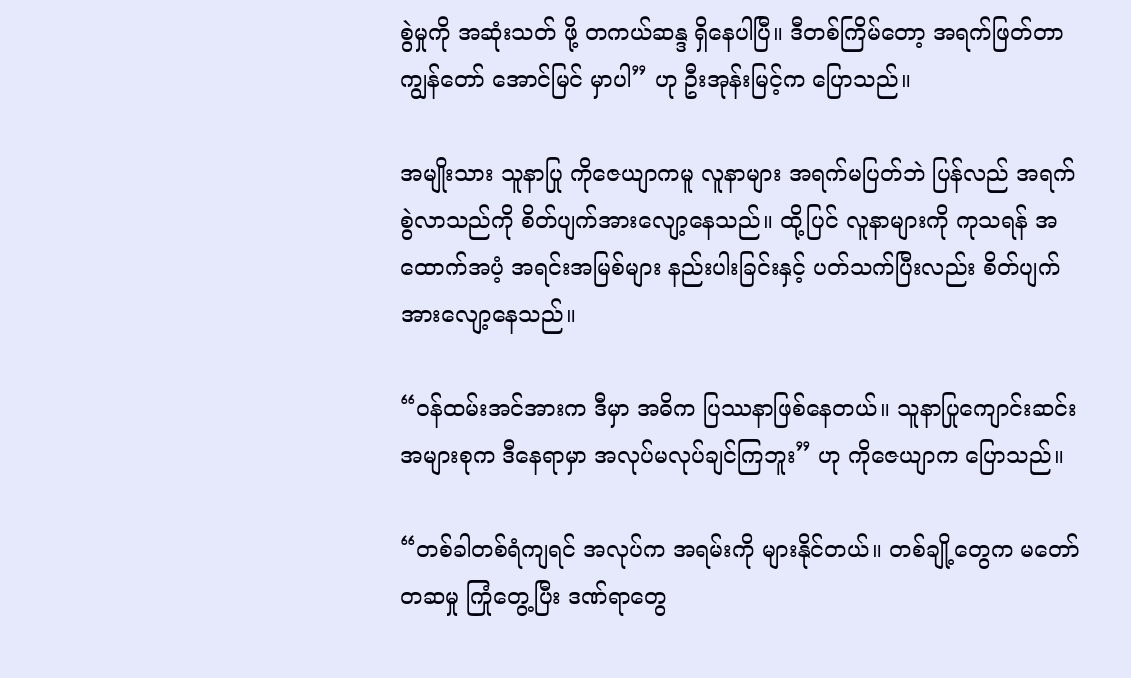စွဲမှုကို အဆုံးသတ် ဖို့ တကယ်ဆန္ဒ ရှိနေပါပြီ။ ဒီတစ်ကြိမ်တော့ အရက်ဖြတ်တာ ကျွန်တော် အောင်မြင် မှာပါ” ဟု ဦးအုန်းမြင့်က ပြောသည်။

အမျိုးသား သူနာပြု ကိုဇေယျာကမူ လူနာများ အရက်မပြတ်ဘဲ ပြန်လည် အရက်စွဲလာသည်ကို စိတ်ပျက်အားလျော့နေသည်။ ထို့ပြင် လူနာများကို ကုသရန် အထောက်အပံ့ အရင်းအမြစ်များ နည်းပါးခြင်းနှင့် ပတ်သက်ပြီးလည်း စိတ်ပျက် အားလျော့နေသည်။

“ဝန်ထမ်းအင်အားက ဒီမှာ အဓိက ပြဿနာဖြစ်နေတယ်။ သူနာပြုကျောင်းဆင်း အများစုက ဒီနေရာမှာ အလုပ်မလုပ်ချင်ကြဘူး” ဟု ကိုဇေယျာက ပြောသည်။

“တစ်ခါတစ်ရံကျရင် အလုပ်က အရမ်းကို များနိုင်တယ်။ တစ်ချို့တွေက မတော်တဆမှု ကြုံတွေ့ပြီး ဒဏ်ရာတွေ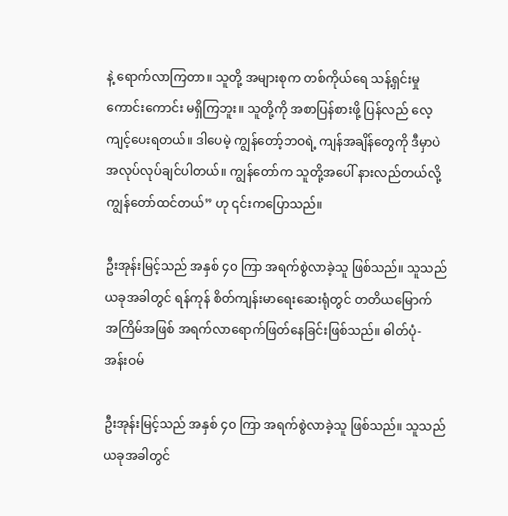နဲ့ ရောက်လာကြတာ။ သူတို့ အများစုက တစ်ကိုယ်ရေ သန့်ရှင်းမှု ကောင်းကောင်း မရှိကြဘူး။ သူတို့ကို အစာပြန်စားဖို့ ပြန်လည် လေ့ကျင့်ပေးရတယ်။ ဒါပေမဲ့ ကျွန်တော့်ဘဝရဲ့ ကျန်အချိန်တွေကို ဒီမှာပဲ အလုပ်လုပ်ချင်ပါတယ်။ ကျွန်တော်က သူတို့အပေါ် နားလည်တယ်လို့ ကျွန်တော်ထင်တယ်” ဟု ၎င်းကပြောသည်။

ဦးအုန်းမြင့်သည် အနှစ် ၄၀ ကြာ အရက်စွဲလာခဲ့သူ ဖြစ်သည်။ သူသည် ယခုအခါတွင် ရန်ကုန် စိတ်ကျန်းမာရေးဆေးရုံတွင် တတိယမြောက် အကြိမ်အဖြစ် အရက်လာရောက်ဖြတ်နေခြင်းဖြစ်သည်။ ဓါတ်ပုံ- အန်းဝမ်

ဦးအုန်းမြင့်သည် အနှစ် ၄၀ ကြာ အရက်စွဲလာခဲ့သူ ဖြစ်သည်။ သူသည် ယခုအခါတွင်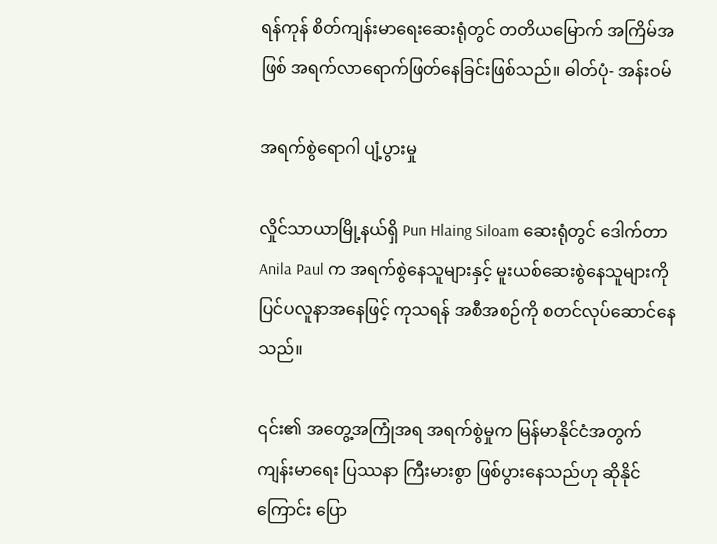ရန်ကုန် စိတ်ကျန်းမာရေးဆေးရုံတွင် တတိယမြောက် အကြိမ်အဖြစ် အရက်လာရောက်ဖြတ်နေခြင်းဖြစ်သည်။ ဓါတ်ပုံ- အန်းဝမ်

အရက်စွဲရောဂါ ပျံ့ပွားမှု

လှိုင်သာယာမြို့နယ်ရှိ Pun Hlaing Siloam ဆေးရုံတွင် ဒေါက်တာ Anila Paul က အရက်စွဲနေသူများနှင့် မူးယစ်ဆေးစွဲနေသူများကို ပြင်ပလူနာအနေဖြင့် ကုသရန် အစီအစဉ်ကို စတင်လုပ်ဆောင်နေသည်။

၎င်း၏ အတွေ့အကြုံအရ အရက်စွဲမှုက မြန်မာနိုင်ငံအတွက် ကျန်းမာရေး ပြဿနာ ကြီးမားစွာ ဖြစ်ပွားနေသည်ဟု ဆိုနိုင်ကြောင်း ပြော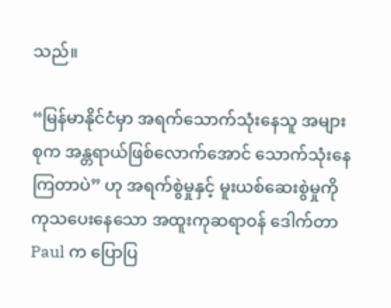သည်။

“မြန်မာနိုင်ငံမှာ အရက်သောက်သုံးနေသူ အများစုက အန္တရာယ်ဖြစ်လောက်အောင် သောက်သုံးနေကြတာပဲ” ဟု အရက်စွဲမှုနှင့် မူးယစ်ဆေးစွဲမှုကို ကုသပေးနေသော အထူးကုဆရာဝန် ဒေါက်တာ Paul က ပြောပြ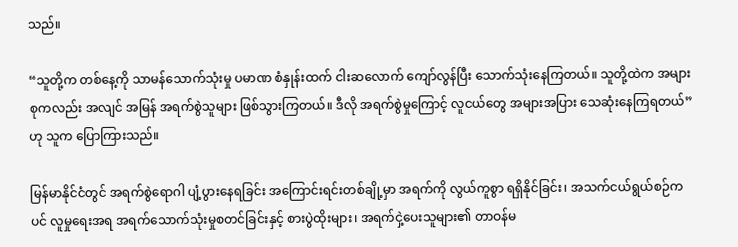သည်။

“သူတို့က တစ်နေ့ကို သာမန်သောက်သုံးမှု ပမာဏ စံနှုန်းထက် ငါးဆလောက် ကျော်လွန်ပြီး သောက်သုံးနေကြတယ်။ သူတို့ထဲက အများစုကလည်း အလျင် အမြန် အရက်စွဲသူများ ဖြစ်သွားကြတယ်။ ဒီလို အရက်စွဲမှုကြောင့် လူငယ်တွေ အများအပြား သေဆုံးနေကြရတယ်” ဟု သူက ပြောကြားသည်။

မြန်မာနိုင်ငံတွင် အရက်စွဲရောဂါ ပျံ့ပွားနေရခြင်း အကြောင်းရင်းတစ်ချို့မှာ အရက်ကို လွယ်ကူစွာ ရရှိနိုင်ခြင်း၊ အသက်ငယ်ရွယ်စဉ်ကပင် လူမှုရေးအရ အရက်သောက်သုံးမှုစတင်ခြင်းနှင့် စားပွဲထိုးများ၊ အရက်ငှဲ့ပေးသူများ၏ တာဝန်မ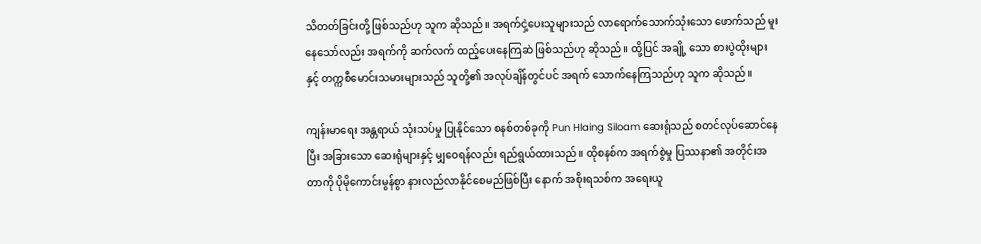သိတတ်ခြင်းတို့ ဖြစ်သည်ဟု သူက ဆိုသည်။ အရက်ငှဲ့ပေးသူများသည် လာရောက်သောက်သုံးသော ဖောက်သည် မူးနေသော်လည်း အရက်ကို ဆက်လက် ထည့်ပေးနေကြဆဲ ဖြစ်သည်ဟု ဆိုသည်။ ထို့ပြင် အချို့ သော စားပွဲထိုးများနှင့် တက္ကစီမောင်းသမားများသည် သူတို့၏ အလုပ်ချိန်တွင်ပင် အရက် သောက်နေကြသည်ဟု သူက ဆိုသည်။

ကျန်းမာရေး အန္တရာယ် သုံးသပ်မှု ပြုနိုင်သော စနစ်တစ်ခုကို Pun Hlaing Siloam ဆေးရုံသည် စတင်လုပ်ဆောင်နေပြီး အခြားသော ဆေးရုံများနှင့် မျှဝေရန်လည်း ရည်ရွယ်ထားသည်။ ထိုစနစ်က အရက်စွဲမှု ပြဿနာ၏ အတိုင်းအတာကို ပိုမိုကောင်းမွန်စွာ နားလည်လာနိုင်စေမည်ဖြစ်ပြီး နောက် အစိုးရသစ်က အရေးယူ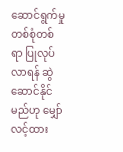ဆောင်ရွက်မှု တစ်စုံတစ်ရာ ပြုလုပ်လာရန် ဆွဲဆောင်နိုင်မည်ဟု မျှော်လင့်ထား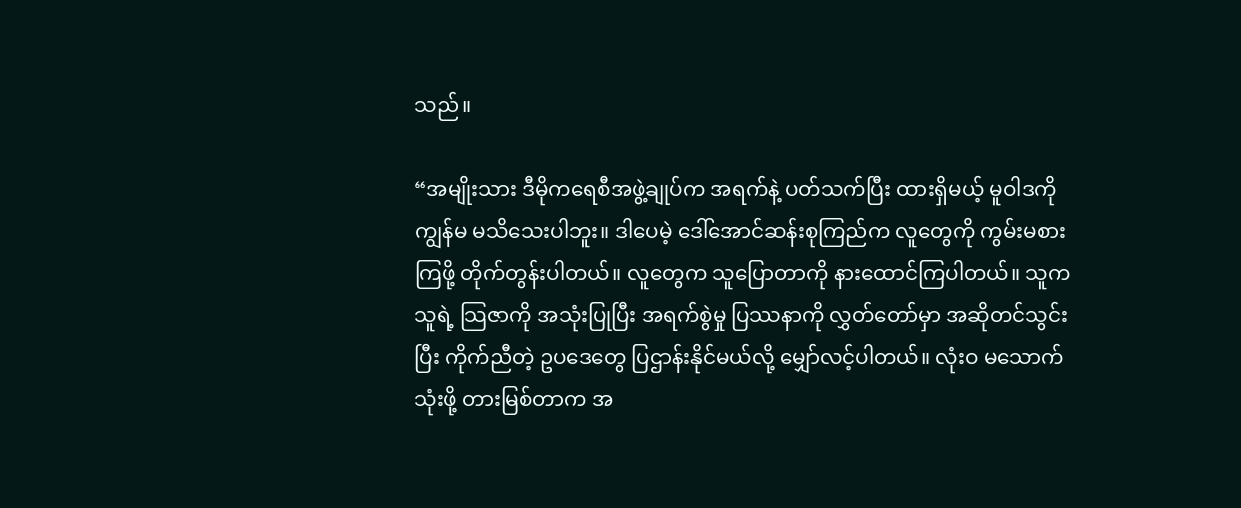သည်။

“အမျိုးသား ဒီမိုကရေစီအဖွဲ့ချုပ်က အရက်နဲ့ ပတ်သက်ပြီး ထားရှိမယ့် မူဝါဒကို ကျွန်မ မသိသေးပါဘူး။ ဒါပေမဲ့ ဒေါ်အောင်ဆန်းစုကြည်က လူတွေကို ကွမ်းမစားကြဖို့ တိုက်တွန်းပါတယ်။ လူတွေက သူပြောတာကို နားထောင်ကြပါတယ်။ သူက သူရဲ့ သြဇာကို အသုံးပြုပြီး အရက်စွဲမှု ပြဿနာကို လွှတ်တော်မှာ အဆိုတင်သွင်းပြီး ကိုက်ညီတဲ့ ဥပဒေတွေ ပြဌာန်းနိုင်မယ်လို့ မျှော်လင့်ပါတယ်။ လုံးဝ မသောက်သုံးဖို့ တားမြစ်တာက အ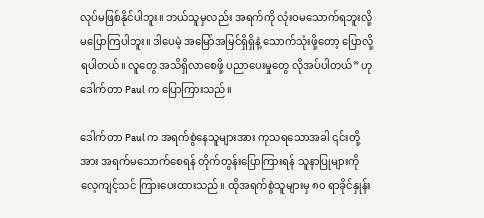လုပ်မဖြစ်နိုင်ပါဘူး။ ဘယ်သူမှလည်း အရက်ကို လုံးဝမသောက်ရဘူးလို့ မပြောကြပါဘူး။ ဒါပေမဲ့ အမြော်အမြင်ရှိရှိနဲ့ သောက်သုံးဖို့တော့ ပြောလို့ရပါတယ်။ လူတွေ အသိရှိလာစေဖို့ ပညာပေးမှုတွေ လိုအပ်ပါတယ်” ဟု ဒေါက်တာ Paul က ပြောကြားသည်။

ဒေါက်တာ Paul က အရက်စွဲနေသူများအား ကုသရသောအခါ ၎င်းတို့အား အရက်မသောက်စေရန် တိုက်တွန်းပြောကြားရန် သူနာပြုများကို လေ့ကျင့်သင် ကြားပေးထားသည်။ ထိုအရက်စွဲသူများမှ ၈၀ ရာခိုင်နှုန်း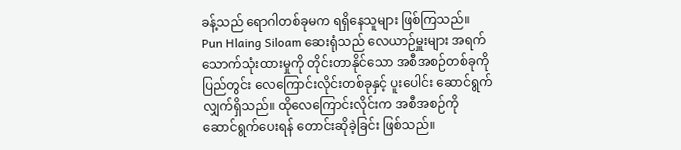ခန့်သည် ရောဂါတစ်ခုမက ရရှိနေသူများ ဖြစ်ကြသည်။ Pun Hlaing Siloam ဆေးရုံသည် လေယာဉ်မှူးများ အရက်သောက်သုံးထားမှုကို တိုင်းတာနိုင်သော အစီအစဉ်တစ်ခုကို ပြည်တွင်း လေကြောင်းလိုင်းတစ်ခုနှင့် ပူးပေါင်း ဆောင်ရွက်လျှက်ရှိသည်။ ထိုလေကြောင်းလိုင်းက အစီအစဉ်ကို ဆောင်ရွက်ပေးရန် တောင်းဆိုခဲ့ခြင်း ဖြစ်သည်။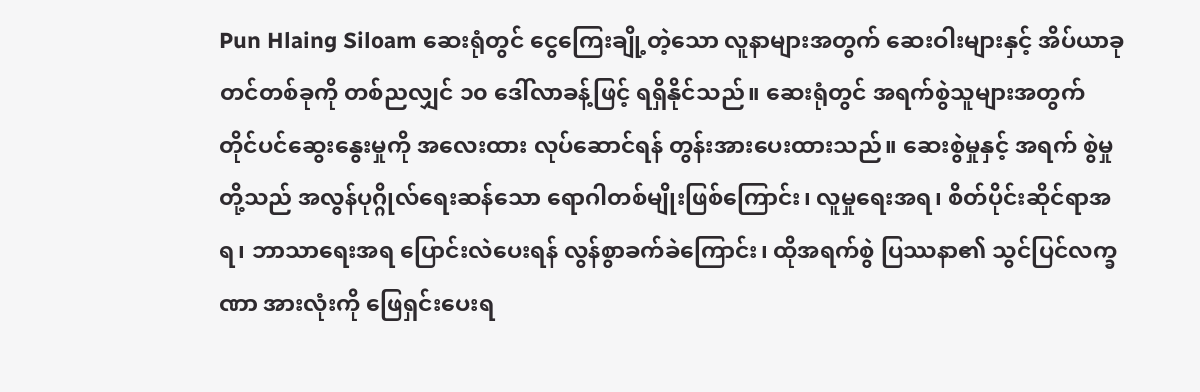Pun Hlaing Siloam ဆေးရုံတွင် ငွေကြေးချို့တဲ့သော လူနာများအတွက် ဆေးဝါးများနှင့် အိပ်ယာခုတင်တစ်ခုကို တစ်ညလျှင် ၁၀ ဒေါ်လာခန့်ဖြင့် ရရှိနိုင်သည်။ ဆေးရုံတွင် အရက်စွဲသူများအတွက် တိုင်ပင်ဆွေးနွေးမှုကို အလေးထား လုပ်ဆောင်ရန် တွန်းအားပေးထားသည်။ ဆေးစွဲမှုနှင့် အရက် စွဲမှုတို့သည် အလွန်ပုဂ္ဂိုလ်ရေးဆန်သော ရောဂါတစ်မျိုးဖြစ်ကြောင်း၊ လူမှုရေးအရ၊ စိတ်ပိုင်းဆိုင်ရာအရ၊ ဘာသာရေးအရ ပြောင်းလဲပေးရန် လွန်စွာခက်ခဲကြောင်း၊ ထိုအရက်စွဲ ပြဿနာ၏ သွင်ပြင်လက္ခဏာ အားလုံးကို ဖြေရှင်းပေးရ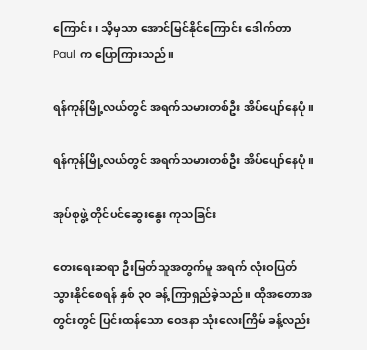ကြောင်း၊ သိ့မှသာ အောင်မြင်နိုင်ကြောင်း ဒေါက်တာ Paul က ပြောကြားသည်။

ရန်ကုန်မြို့လယ်တွင် အရက်သမားတစ်ဦး အိပ်ပျော်နေပုံ။

ရန်ကုန်မြို့လယ်တွင် အရက်သမားတစ်ဦး အိပ်ပျော်နေပုံ။

အုပ်စုဖွဲ့ တိုင်ပင်ဆွေးနွေး ကုသခြင်း

တေးရေးဆရာ ဦးမြတ်သူအတွက်မူ အရက် လုံးဝပြတ်သွားနိုင်စေရန် နှစ် ၃၀ ခန့် ကြာရှည်ခဲ့သည်။ ထိုအတောအတွင်းတွင် ပြင်းထန်သော ဝေဒနာ သုံးလေးကြိမ် ခန့်လည်း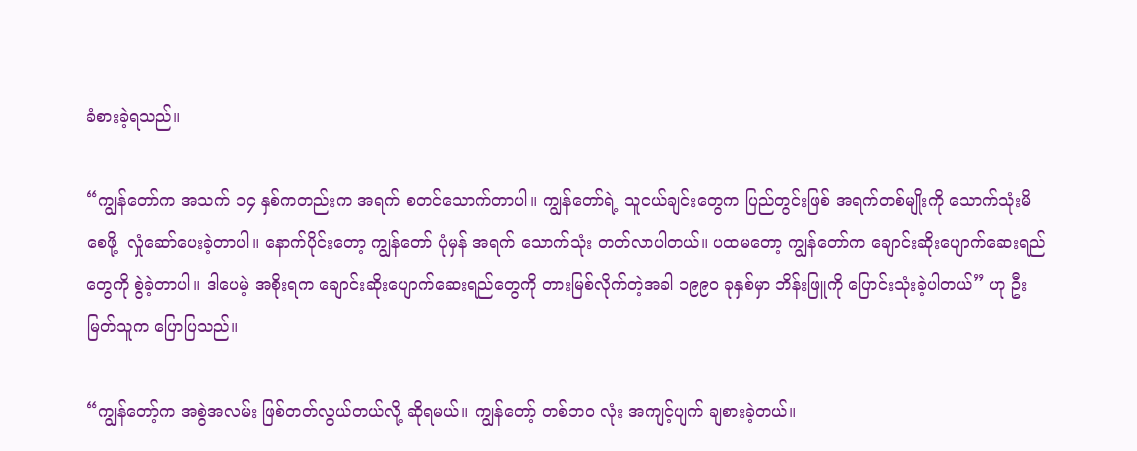ခံစားခဲ့ရသည်။

“ကျွန်တော်က အသက် ၁၄ နှစ်ကတည်းက အရက် စတင်သောက်တာပါ။ ကျွန်တော်ရဲ့ သူငယ်ချင်းတွေက ပြည်တွင်းဖြစ် အရက်တစ်မျိုးကို သောက်သုံးမိစေဖို့  လှုံဆော်ပေးခဲ့တာပါ။ နောက်ပိုင်းတော့ ကျွန်တော် ပုံမှန် အရက် သောက်သုံး တတ်လာပါတယ်။ ပထမတော့ ကျွန်တော်က ချောင်းဆိုးပျောက်ဆေးရည်တွေကို စွဲခဲ့တာပါ။ ဒါပေမဲ့ အစိုးရက ချောင်းဆိုးပျောက်ဆေးရည်တွေကို တားမြစ်လိုက်တဲ့အခါ ၁၉၉၀ ခုနှစ်မှာ ဘိန်းဖြူကို ပြောင်းသုံးခဲ့ပါတယ်” ဟု ဦးမြတ်သူက ပြောပြသည်။

“ကျွန်တော့်က အစွဲအလမ်း ဖြစ်တတ်လွယ်တယ်လို့ ဆိုရမယ်။ ကျွန်တော့် တစ်ဘဝ လုံး အကျင့်ပျက် ချစားခဲ့တယ်။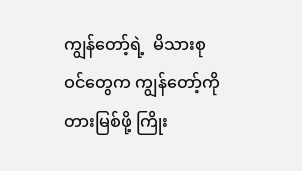ကျွန်တော့်ရဲ့  မိသားစုဝင်တွေက ကျွန်တော့်ကို တားမြစ်ဖို့ ကြိုး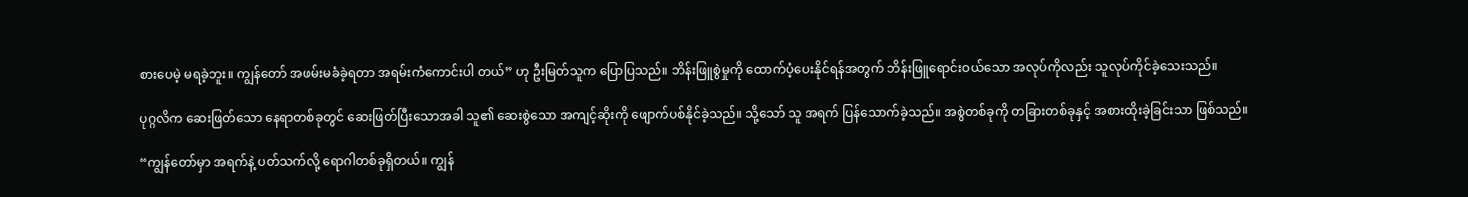စားပေမဲ့ မရခဲ့ဘူး။ ကျွန်တော် အဖမ်းမခံခဲ့ရတာ အရမ်းကံကောင်းပါ တယ်” ဟု ဦးမြတ်သူက ပြောပြသည်။ ဘိန်းဖြူစွဲမှုကို ထောက်ပံ့ပေးနိုင်ရန်အတွက် ဘိန်းဖြူရောင်းဝယ်သော အလုပ်ကိုလည်း သူလုပ်ကိုင်ခဲ့သေးသည်။

ပုဂ္ဂလိက ဆေးဖြတ်သော နေရာတစ်ခုတွင် ဆေးဖြတ်ပြီးသောအခါ သူ၏ ဆေးစွဲသော အကျင့်ဆိုးကို ဖျောက်ပစ်နိုင်ခဲ့သည်။ သို့သော် သူ အရက် ပြန်သောက်ခဲ့သည်။ အစွဲတစ်ခုကို တခြားတစ်ခုနှင့် အစားထိုးခဲ့ခြင်းသာ ဖြစ်သည်။

“ကျွန်တော်မှာ အရက်နဲ့ ပတ်သက်လို့ ရောဂါတစ်ခုရှိတယ်။ ကျွန်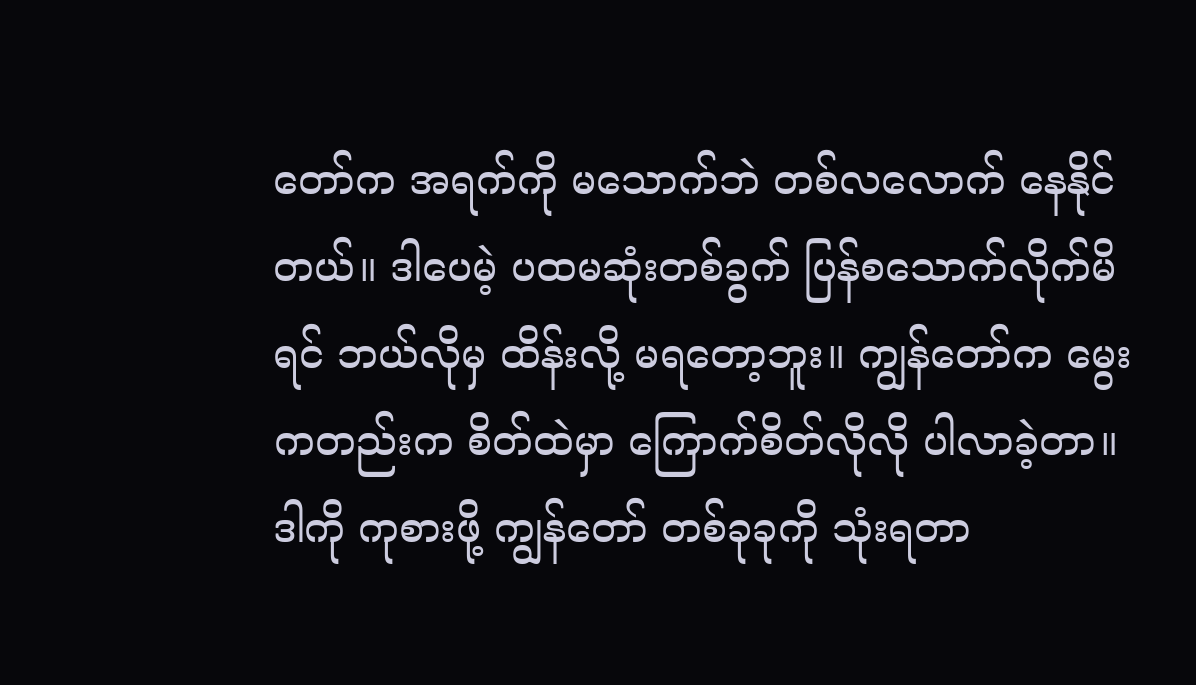တော်က အရက်ကို မသောက်ဘဲ တစ်လလောက် နေနိုင်တယ်။ ဒါပေမဲ့ ပထမဆုံးတစ်ခွက် ပြန်စသောက်လိုက်မိရင် ဘယ်လိုမှ ထိန်းလို့ မရတော့ဘူး။ ကျွန်တော်က မွေးကတည်းက စိတ်ထဲမှာ ကြောက်စိတ်လိုလို ပါလာခဲ့တာ။ ဒါကို ကုစားဖို့ ကျွန်တော် တစ်ခုခုကို သုံးရတာ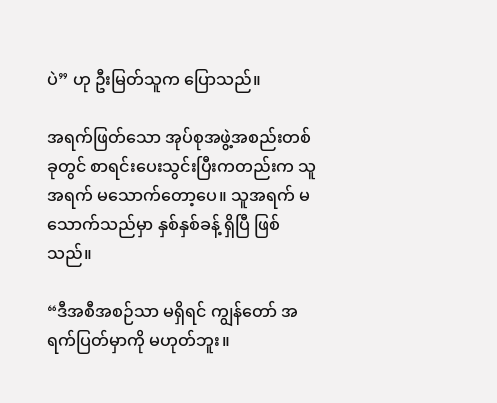ပဲ” ဟု ဦးမြတ်သူက ပြောသည်။

အရက်ဖြတ်သော အုပ်စုအဖွဲ့အစည်းတစ်ခုတွင် စာရင်းပေးသွင်းပြီးကတည်းက သူ အရက် မသောက်တော့ပေ။ သူအရက် မသောက်သည်မှာ နှစ်နှစ်ခန့် ရှိပြီ ဖြစ်သည်။

“ဒီအစီအစဉ်သာ မရှိရင် ကျွန်တော် အရက်ပြတ်မှာကို မဟုတ်ဘူး။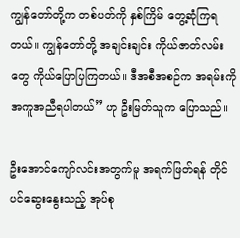ကျွန်တော်တို့က တစ်ပတ်ကို နှစ်ကြိမ် တွေ့ဆုံကြရတယ်။ ကျွန်တော်တို့ အချင်းချင်း ကိုယ်ဇာတ်လမ်း တွေ ကိုယ်ပြောပြကြတယ်။ ဒီအစီအစဉ်က အရမ်းကို အကူအညီရပါတယ်” ဟု ဦးမြတ်သူက ပြောသည်။

ဦးအောင်ကျော်လင်းအတွက်မူ အရက်ဖြတ်ရန် တိုင်ပင်ဆွေးနွေးသည့် အုပ်စု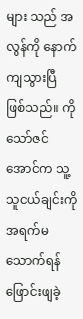များ သည် အလွန်ကို နောက်ကျသွားပြီ ဖြစ်သည်။ ကိုသော်ဇင်အောင်က သူ့ သူငယ်ချင်းကို အရက်မသောက်ရန် ဖြောင်းဖျခဲ့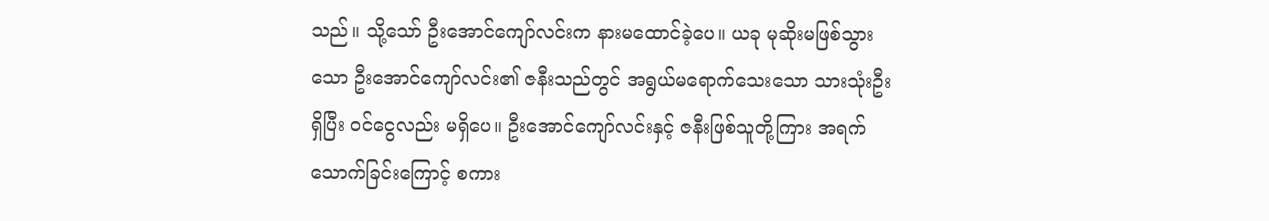သည်။ သို့သော် ဦးအောင်ကျော်လင်းက နားမထောင်ခဲ့ပေ။ ယခု မုဆိုးမဖြစ်သွားသော ဦးအောင်ကျော်လင်း၏ ဇနီးသည်တွင် အရွယ်မရောက်သေးသော သားသုံးဦးရှိပြီး ဝင်ငွေလည်း မရှိပေ။ ဦးအောင်ကျော်လင်းနှင့် ဇနီးဖြစ်သူတို့ကြား အရက်သောက်ခြင်းကြောင့် စကား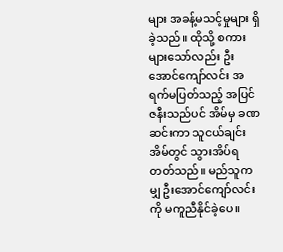များ အခန့်မသင့်မှုများ ရှိခဲ့သည်။ ထိုသို့ စကားများသော်လည်း ဦးအောင်ကျော်လင်း အရက်မပြတ်သည့် အပြင် ဇနီးသည်ပင် အိမ်မှ ခဏဆင်းကာ သူငယ်ချင်းအိမ်တွင် သွားအိပ်ရတတ်သည်။ မည်သူကမျှ ဦးအောင်ကျော်လင်းကို မကူညီနိုင်ခဲ့ပေ။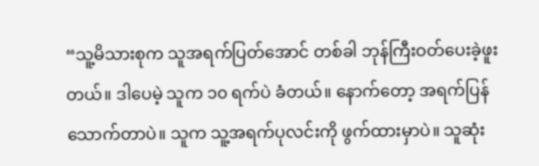“သူ့မိသားစုက သူအရက်ပြတ်အောင် တစ်ခါ ဘုန်ကြီးဝတ်ပေးခဲ့ဖူးတယ်။ ဒါပေမဲ့ သူက ၁၀ ရက်ပဲ ခံတယ်။ နောက်တော့ အရက်ပြန်သောက်တာပဲ။ သူက သူ့အရက်ပုလင်းကို ဖွက်ထားမှာပဲ။ သူဆုံး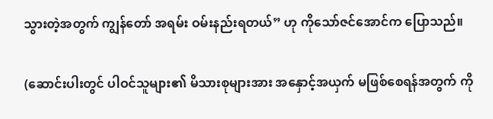သွားတဲ့အတွက် ကျွန်တော် အရမ်း ဝမ်းနည်းရတယ်” ဟု ကိုသော်ဇင်အောင်က ပြောသည်။

(ဆောင်းပါးတွင် ပါဝင်သူများ၏ မိသားစုများအား အနှောင့်အယှက် မဖြစ်စေရန်အတွက် ကို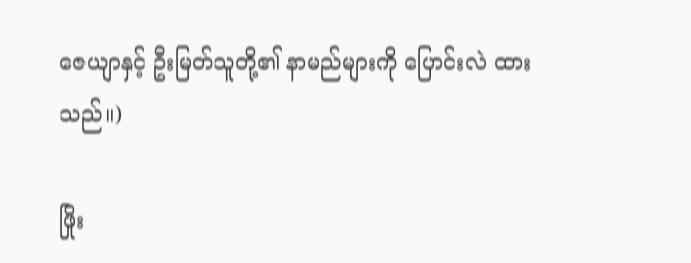ဇေယျာနှင့် ဦးမြတ်သူတို့၏ နာမည်များကို ပြောင်းလဲ ထားသည်။)

ဖြိုး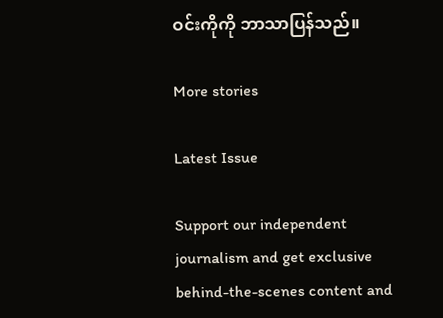ဝင်းကိုကို ဘာသာပြန်သည်။

More stories

Latest Issue

Support our independent journalism and get exclusive behind-the-scenes content and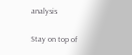analysis

Stay on top of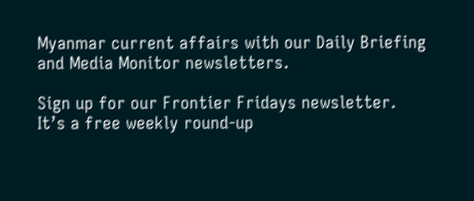Myanmar current affairs with our Daily Briefing and Media Monitor newsletters.

Sign up for our Frontier Fridays newsletter. It’s a free weekly round-up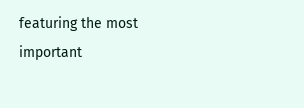featuring the most important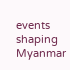events shaping Myanmar